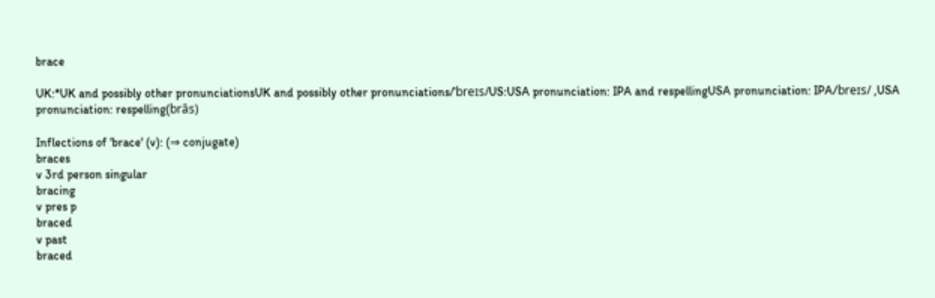brace

UK:*UK and possibly other pronunciationsUK and possibly other pronunciations/ˈbreɪs/US:USA pronunciation: IPA and respellingUSA pronunciation: IPA/breɪs/ ,USA pronunciation: respelling(brās)

Inflections of 'brace' (v): (⇒ conjugate)
braces
v 3rd person singular
bracing
v pres p
braced
v past
braced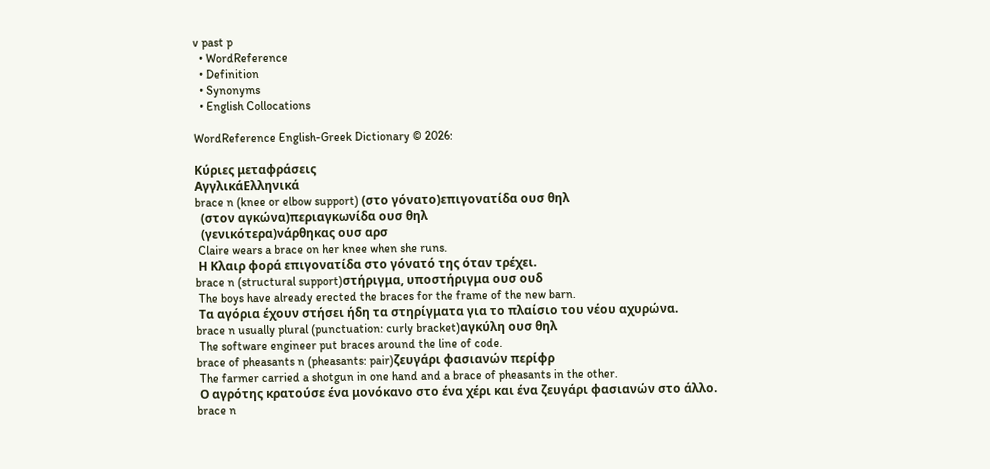v past p
  • WordReference
  • Definition
  • Synonyms
  • English Collocations

WordReference English-Greek Dictionary © 2026:

Κύριες μεταφράσεις
ΑγγλικάΕλληνικά
brace n (knee or elbow support) (στο γόνατο)επιγονατίδα ουσ θηλ
  (στον αγκώνα)περιαγκωνίδα ουσ θηλ
  (γενικότερα)νάρθηκας ουσ αρσ
 Claire wears a brace on her knee when she runs.
 Η Κλαιρ φορά επιγονατίδα στο γόνατό της όταν τρέχει.
brace n (structural support)στήριγμα, υποστήριγμα ουσ ουδ
 The boys have already erected the braces for the frame of the new barn.
 Τα αγόρια έχουν στήσει ήδη τα στηρίγματα για το πλαίσιο του νέου αχυρώνα.
brace n usually plural (punctuation: curly bracket)αγκύλη ουσ θηλ
 The software engineer put braces around the line of code.
brace of pheasants n (pheasants: pair)ζευγάρι φασιανών περίφρ
 The farmer carried a shotgun in one hand and a brace of pheasants in the other.
 Ο αγρότης κρατούσε ένα μονόκανο στο ένα χέρι και ένα ζευγάρι φασιανών στο άλλο.
brace n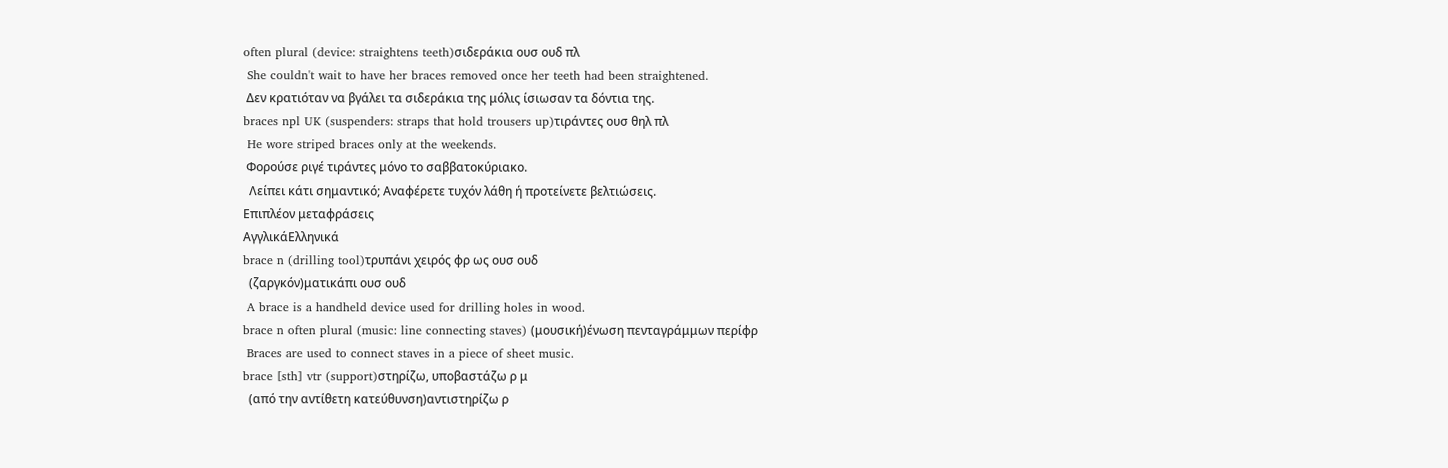often plural (device: straightens teeth)σιδεράκια ουσ ουδ πλ
 She couldn't wait to have her braces removed once her teeth had been straightened.
 Δεν κρατιόταν να βγάλει τα σιδεράκια της μόλις ίσιωσαν τα δόντια της.
braces npl UK (suspenders: straps that hold trousers up)τιράντες ουσ θηλ πλ
 He wore striped braces only at the weekends.
 Φορούσε ριγέ τιράντες μόνο το σαββατοκύριακο.
  Λείπει κάτι σημαντικό; Αναφέρετε τυχόν λάθη ή προτείνετε βελτιώσεις.
Επιπλέον μεταφράσεις
ΑγγλικάΕλληνικά
brace n (drilling tool)τρυπάνι χειρός φρ ως ουσ ουδ
  (ζαργκόν)ματικάπι ουσ ουδ
 A brace is a handheld device used for drilling holes in wood.
brace n often plural (music: line connecting staves) (μουσική)ένωση πενταγράμμων περίφρ
 Braces are used to connect staves in a piece of sheet music.
brace [sth] vtr (support)στηρίζω, υποβαστάζω ρ μ
  (από την αντίθετη κατεύθυνση)αντιστηρίζω ρ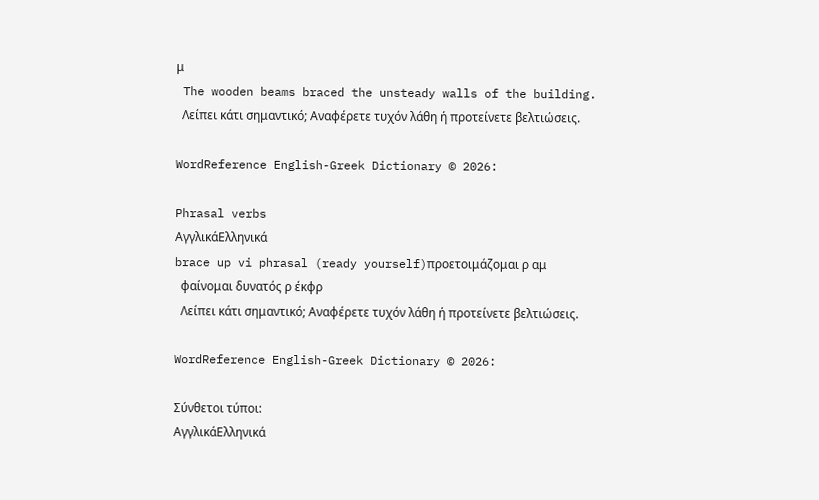μ
 The wooden beams braced the unsteady walls of the building.
  Λείπει κάτι σημαντικό; Αναφέρετε τυχόν λάθη ή προτείνετε βελτιώσεις.

WordReference English-Greek Dictionary © 2026:

Phrasal verbs
ΑγγλικάΕλληνικά
brace up vi phrasal (ready yourself)προετοιμάζομαι ρ αμ
  φαίνομαι δυνατός ρ έκφρ
  Λείπει κάτι σημαντικό; Αναφέρετε τυχόν λάθη ή προτείνετε βελτιώσεις.

WordReference English-Greek Dictionary © 2026:

Σύνθετοι τύποι:
ΑγγλικάΕλληνικά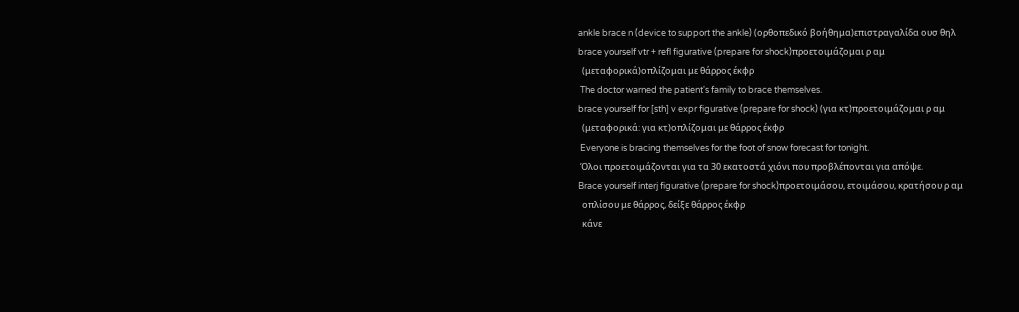ankle brace n (device to support the ankle) (ορθοπεδικό βοήθημα)επιστραγαλίδα ουσ θηλ
brace yourself vtr + refl figurative (prepare for shock)προετοιμάζομαι ρ αμ
  (μεταφορικά)οπλίζομαι με θάρρος έκφρ
 The doctor warned the patient's family to brace themselves.
brace yourself for [sth] v expr figurative (prepare for shock) (για κτ)προετοιμάζομαι ρ αμ
  (μεταφορικά: για κτ)οπλίζομαι με θάρρος έκφρ
 Everyone is bracing themselves for the foot of snow forecast for tonight.
 Όλοι προετοιμάζονται για τα 30 εκατοστά χιόνι που προβλέπονται για απόψε.
Brace yourself interj figurative (prepare for shock)προετοιμάσου, ετοιμάσου, κρατήσου ρ αμ
  οπλίσου με θάρρος, δείξε θάρρος έκφρ
  κάνε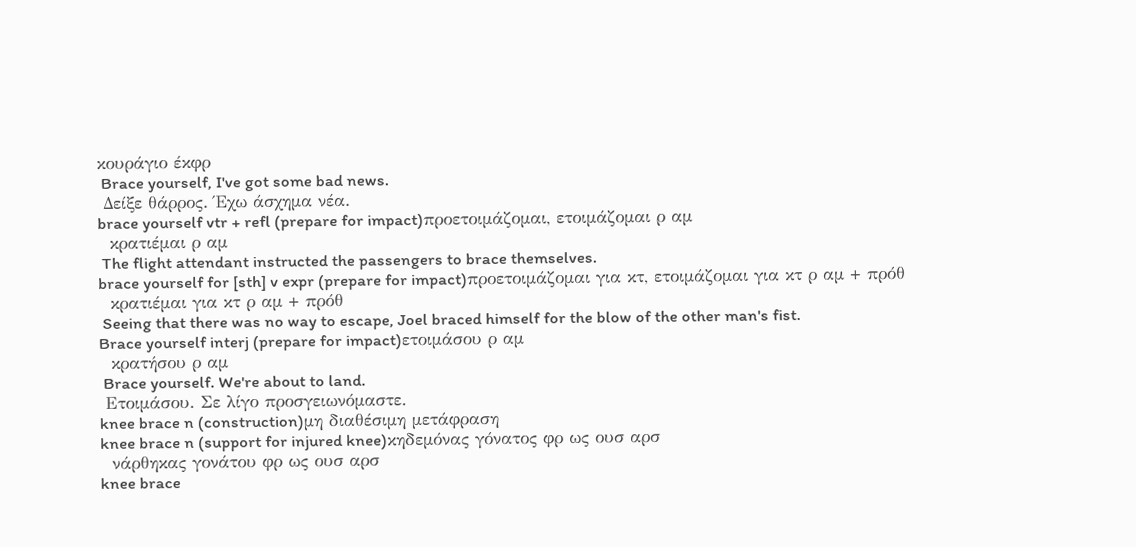κουράγιο έκφρ
 Brace yourself, I've got some bad news.
 Δείξε θάρρος. Έχω άσχημα νέα.
brace yourself vtr + refl (prepare for impact)προετοιμάζομαι, ετοιμάζομαι ρ αμ
  κρατιέμαι ρ αμ
 The flight attendant instructed the passengers to brace themselves.
brace yourself for [sth] v expr (prepare for impact)προετοιμάζομαι για κτ, ετοιμάζομαι για κτ ρ αμ + πρόθ
  κρατιέμαι για κτ ρ αμ + πρόθ
 Seeing that there was no way to escape, Joel braced himself for the blow of the other man's fist.
Brace yourself interj (prepare for impact)ετοιμάσου ρ αμ
  κρατήσου ρ αμ
 Brace yourself. We're about to land.
 Ετοιμάσου. Σε λίγο προσγειωνόμαστε.
knee brace n (construction)μη διαθέσιμη μετάφραση
knee brace n (support for injured knee)κηδεμόνας γόνατος φρ ως ουσ αρσ
  νάρθηκας γονάτου φρ ως ουσ αρσ
knee brace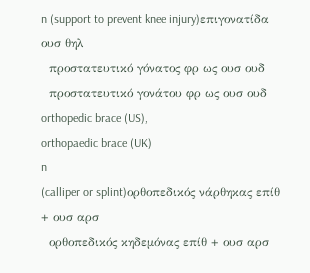n (support to prevent knee injury)επιγονατίδα ουσ θηλ
  προστατευτικό γόνατος φρ ως ουσ ουδ
  προστατευτικό γονάτου φρ ως ουσ ουδ
orthopedic brace (US),
orthopaedic brace (UK)
n
(calliper or splint)ορθοπεδικός νάρθηκας επίθ + ουσ αρσ
  ορθοπεδικός κηδεμόνας επίθ + ουσ αρσ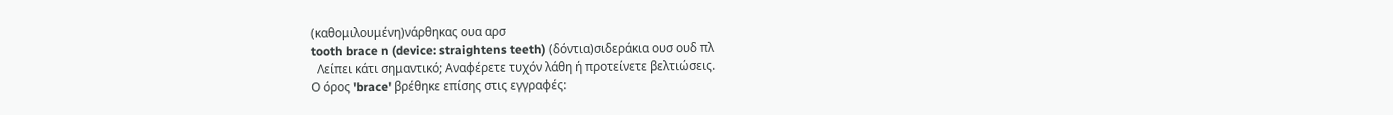(καθομιλουμένη)νάρθηκας ουα αρσ
tooth brace n (device: straightens teeth) (δόντια)σιδεράκια ουσ ουδ πλ
  Λείπει κάτι σημαντικό; Αναφέρετε τυχόν λάθη ή προτείνετε βελτιώσεις.
Ο όρος 'brace' βρέθηκε επίσης στις εγγραφές: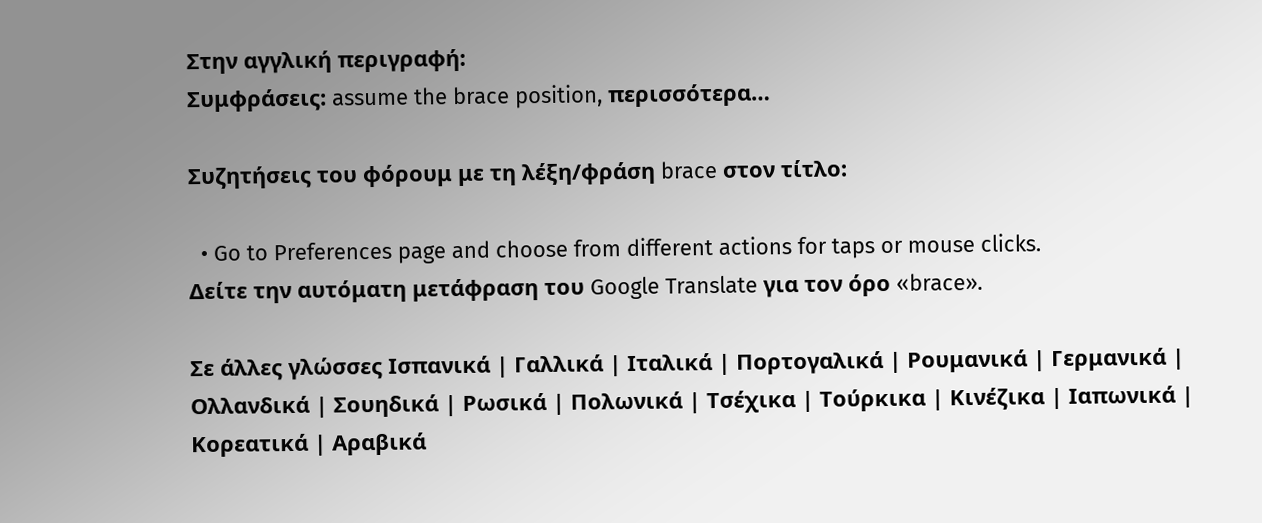Στην αγγλική περιγραφή:
Συμφράσεις: assume the brace position, περισσότερα…

Συζητήσεις του φόρουμ με τη λέξη/φράση brace στον τίτλο:

  • Go to Preferences page and choose from different actions for taps or mouse clicks.
Δείτε την αυτόματη μετάφραση του Google Translate για τον όρο «brace».

Σε άλλες γλώσσες Ισπανικά | Γαλλικά | Ιταλικά | Πορτογαλικά | Ρουμανικά | Γερμανικά | Ολλανδικά | Σουηδικά | Ρωσικά | Πολωνικά | Τσέχικα | Τούρκικα | Κινέζικα | Ιαπωνικά | Κορεατικά | Αραβικά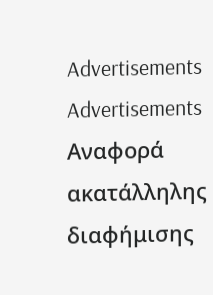Advertisements
Advertisements
Αναφορά ακατάλληλης διαφήμισης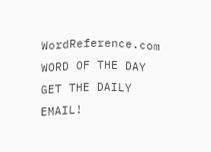WordReference.com
WORD OF THE DAY
GET THE DAILY EMAIL!